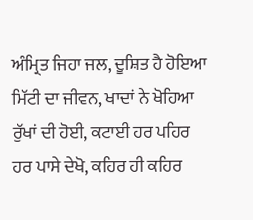ਅੰਮ੍ਰਿਤ ਜਿਹਾ ਜਲ, ਦੂਸ਼ਿਤ ਹੈ ਹੋਇਆ
ਮਿੱਟੀ ਦਾ ਜੀਵਨ, ਖਾਦਾਂ ਨੇ ਖੋਹਿਆ
ਰੁੱਖਾਂ ਦੀ ਹੋਈ, ਕਟਾਈ ਹਰ ਪਹਿਰ
ਹਰ ਪਾਸੇ ਦੇਖੋ, ਕਹਿਰ ਹੀ ਕਹਿਰ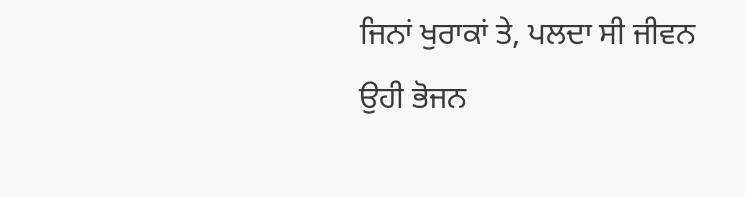ਜਿਨਾਂ ਖੁਰਾਕਾਂ ਤੇ, ਪਲਦਾ ਸੀ ਜੀਵਨ
ਉਹੀ ਭੋਜਨ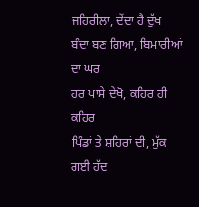ਜਹਿਰੀਲਾ, ਦੇਂਦਾ ਹੈ ਦੁੱਖ
ਬੰਦਾ ਬਣ ਗਿਆ, ਬਿਮਾਰੀਆਂ ਦਾ ਘਰ
ਹਰ ਪਾਸੇ ਦੇਖੋ, ਕਹਿਰ ਹੀ ਕਹਿਰ
ਪਿੰਡਾਂ ਤੇ ਸ਼ਹਿਰਾਂ ਦੀ, ਮੁੱਕ ਗਈ ਹੱਦ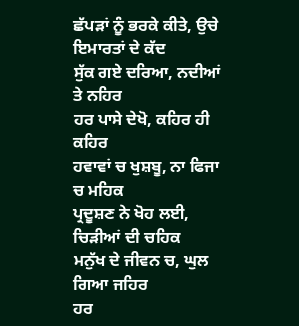ਛੱਪੜਾਂ ਨੂੰ ਭਰਕੇ ਕੀਤੇ, ਉਚੇ ਇਮਾਰਤਾਂ ਦੇ ਕੱਦ
ਸੁੱਕ ਗਏ ਦਰਿਆ, ਨਦੀਆਂ ਤੇ ਨਹਿਰ
ਹਰ ਪਾਸੇ ਦੇਖੋ, ਕਹਿਰ ਹੀ ਕਹਿਰ
ਹਵਾਵਾਂ ਚ ਖੁਸ਼ਬੂ, ਨਾ ਫਿਜਾ ਚ ਮਹਿਕ
ਪ੍ਰਦੂਸ਼ਣ ਨੇ ਖੋਹ ਲਈ, ਚਿੜੀਆਂ ਦੀ ਚਹਿਕ
ਮਨੁੱਖ ਦੇ ਜੀਵਨ ਚ, ਘੁਲ ਗਿਆ ਜਹਿਰ
ਹਰ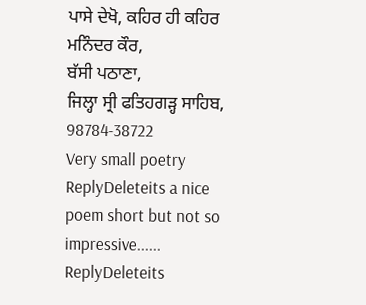ਪਾਸੇ ਦੇਖੋ, ਕਹਿਰ ਹੀ ਕਹਿਰ
ਮਨਿੰਦਰ ਕੌਰ,
ਬੱਸੀ ਪਠਾਣਾ,
ਜਿਲ੍ਹਾ ਸ੍ਰੀ ਫਤਿਹਗੜ੍ਹ ਸਾਹਿਬ,
98784-38722
Very small poetry
ReplyDeleteits a nice poem short but not so impressive......
ReplyDeleteits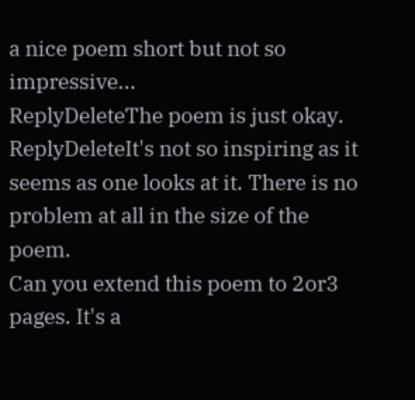a nice poem short but not so impressive...
ReplyDeleteThe poem is just okay.
ReplyDeleteIt's not so inspiring as it seems as one looks at it. There is no problem at all in the size of the poem.
Can you extend this poem to 2or3 pages. It's a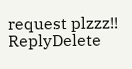request plzzz!!
ReplyDelete